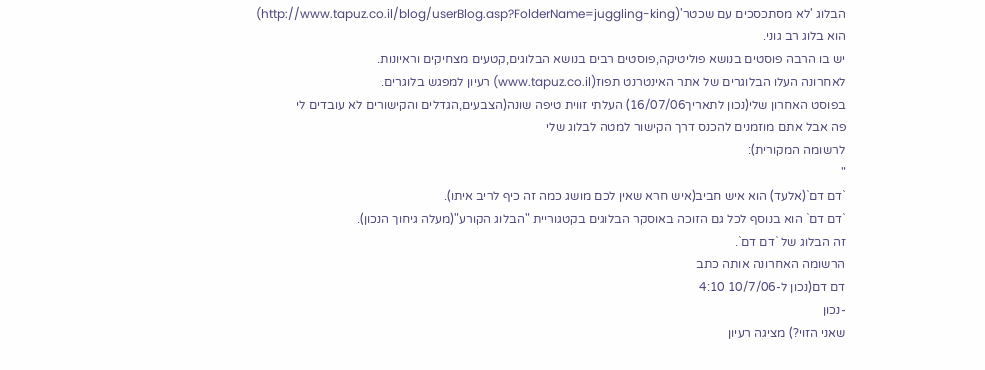הבלוג 'לא מסתכסכים עם שכטר'(http://www.tapuz.co.il/blog/userBlog.asp?FolderName=juggling-king)
הוא בלוג רב גוני.
יש בו הרבה פוסטים בנושא פוליטיקה,פוסטים רבים בנושא הבלוגים,קטעים מצחיקים וראיונות.
לאחרונה העלו הבלוגרים של אתר האינטרנט תפוז(www.tapuz.co.il) רעיון למפגש בלוגרים.
בפוסט האחרון שלי(נכון לתאריך16/07/06) העלתי זווית טיפה שונה(הצבעים,הגדלים והקישורים לא עובדים לי
פה אבל אתם מוזמנים להכנס דרך הקישור למטה לבלוג שלי
לרשומה המקורית):
"
`דם דם`(אלעד) הוא איש חביב(איש חרא שאין לכם מושג כמה זה כיף לריב איתו).
`דם דם` הוא בנוסף לכל גם הזוכה באוסקר הבלוגים בקטגוריית "הבלוג הקורע"(מעלה גיחוך הנכון).
זה הבלוג של `דם דם`.
הרשומה האחרונה אותה כתב
דם דם(נכון ל-10/7/06 4:10
-נכון
שאני הזוי?) מציגה רעיון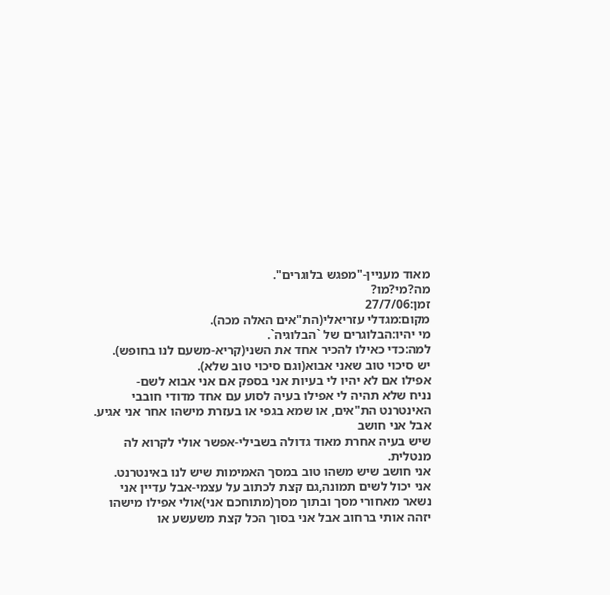מאוד מעניין-"מפגש בלוגרים".
מה?מי?מו?
זמן:27/7/06
מקום:מגדלי עזריאלי(הת"אים האלה מכה).
מי יהיו:הבלוגרים של `הבלוגיה`.
למה:כדי כאילו להכיר אחד את השני(קריא-משעם לנו בחופש).
יש סיכוי טוב שאני אבוא(וגם סיכוי טוב שלא).
אפילו אם לא יהיו לי בעיות אני בספק אם אני אבוא לשם-
נניח שלא תהיה לי אפילו בעיה לסוע עם אחד מדודי חובבי האינטרנט הת"אים, או שמא בגפי או בעזרת מישהו אחר אני אגיע.
אבל אני חושב
שיש בעיה אחרת מאוד גדולה בשבילי-אפשר אולי לקרוא לה מנטלית.
אני חושב שיש משהו טוב במסך האמימות שיש לנו באינטרנט.
אני יכול לשים תמונה,גם קצת לכתוב על עצמי-אבל עדיין אני נשאר מאחורי מסך ובתוך מסך(מתוחכם אני)אולי אפילו מישהו יזהה אותי ברחוב אבל אני בסוך הכל קצת משעשע או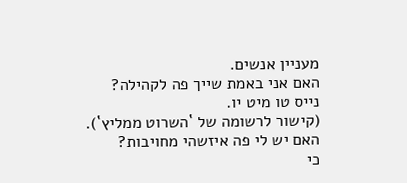מעניין אנשים.
האם אני באמת שייך פה לקהילה?
נייס טו מיט יו.
(קישור לרשומה של `השרוט ממליץ`).
האם יש לי פה איזשהי מחויבות?
כי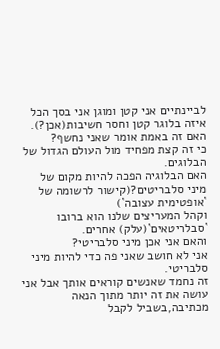לביינתיים אני קטן ומוגן אני בסך הכל איזה בלוגר קטן וחסר חשיבות(אכן?).
האם זה באמת אומר שאני נחשף?
כי זה קצת מפחיד מול העולם הגדול של הבלוגים.
האם הבלוגיה הפכה להיות מקום של
מיני סלבריטים?(קישור לרשומה של `אופטימית עצובה`)
וקהל המעריצים שלנו הוא ברובו `סבלריטאים`(עלק) אחרים.
והאם אני אכן מיני סלבריטי?
אני לא חושב שאני פה כדי להיות מיני סלבריטי.
זה נחמד שאנשים קוראים אותך אבל אני עושה את זה יותר מתוך הנאה מכתיבה,בשביל לקבל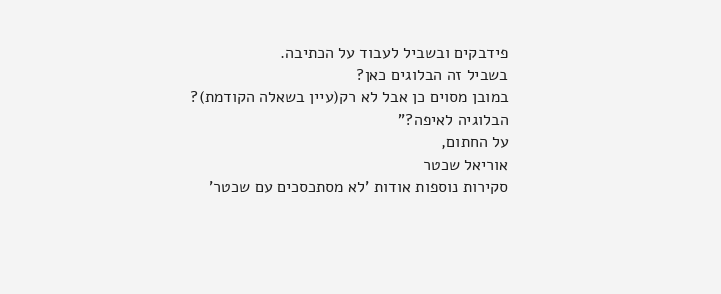פידבקים ובשביל לעבוד על הכתיבה.
בשביל זה הבלוגים כאן?
במובן מסוים כן אבל לא רק(עיין בשאלה הקודמת)?
הבלוגיה לאיפה?"
על החתום,
אוריאל שכטר
סקירות נוספות אודות 'לא מסתכסכים עם שכטר'